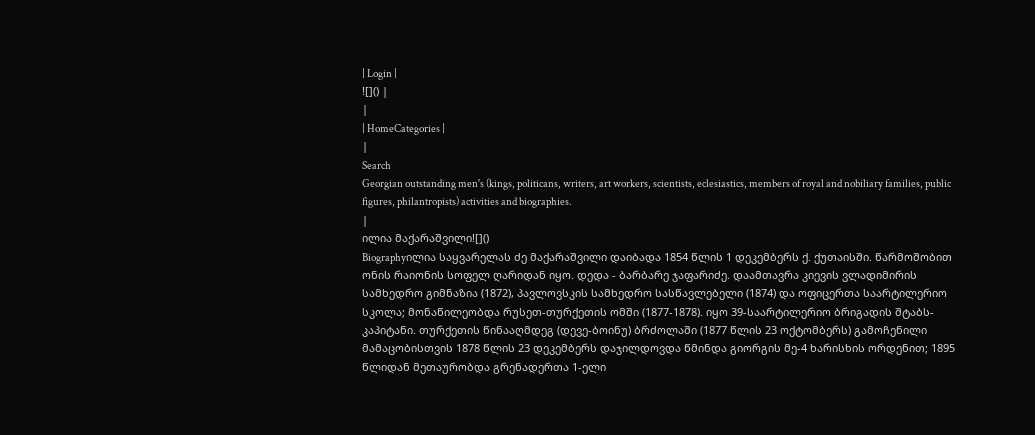| Login |
![]() |
|
| HomeCategories |
|
Search
Georgian outstanding men's (kings, politicans, writers, art workers, scientists, eclesiastics, members of royal and nobiliary families, public figures, philantropists) activities and biographies.
|
ილია მაქარაშვილი![]()
Biographyილია საყვარელას ძე მაქარაშვილი დაიბადა 1854 წლის 1 დეკემბერს ქ. ქუთაისში. წარმოშობით ონის რაიონის სოფელ ღარიდან იყო. დედა - ბარბარე ჯაფარიძე. დაამთავრა კიევის ვლადიმირის სამხედრო გიმნაზია (1872), პავლოვსკის სამხედრო სასწავლებელი (1874) და ოფიცერთა საარტილერიო სკოლა; მონაწილეობდა რუსეთ-თურქეთის ომში (1877-1878). იყო 39-საარტილერიო ბრიგადის შტაბს-კაპიტანი. თურქეთის წინააღმდეგ (დევე-ბოინუ) ბრძოლაში (1877 წლის 23 ოქტომბერს) გამოჩენილი მამაცობისთვის 1878 წლის 23 დეკემბერს დაჯილდოვდა წმინდა გიორგის მე-4 ხარისხის ორდენით; 1895 წლიდან მეთაურობდა გრენადერთა 1-ელი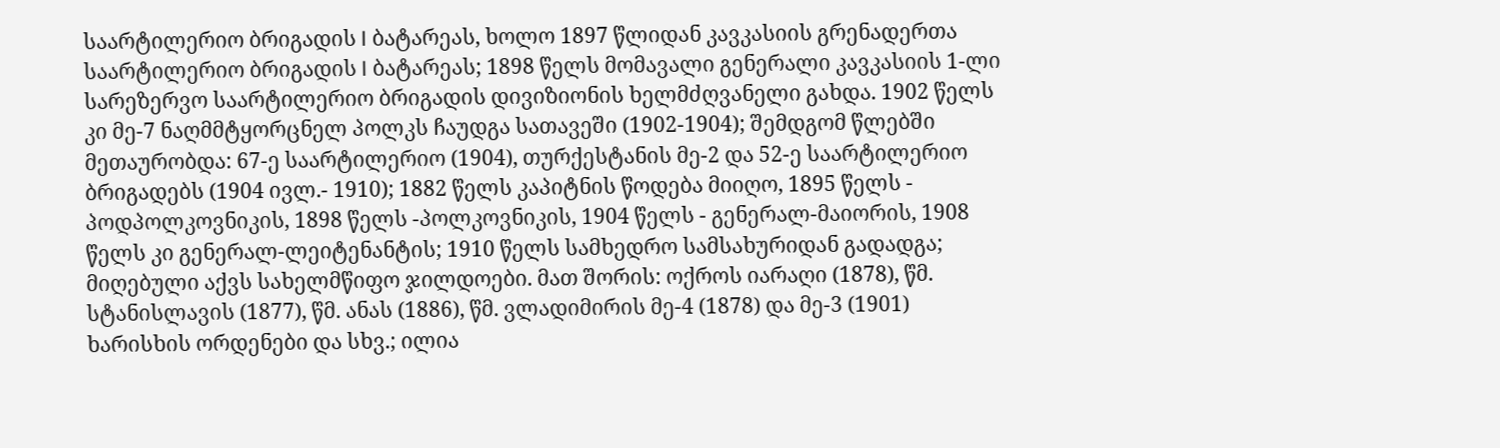საარტილერიო ბრიგადის I ბატარეას, ხოლო 1897 წლიდან კავკასიის გრენადერთა საარტილერიო ბრიგადის I ბატარეას; 1898 წელს მომავალი გენერალი კავკასიის 1-ლი სარეზერვო საარტილერიო ბრიგადის დივიზიონის ხელმძღვანელი გახდა. 1902 წელს კი მე-7 ნაღმმტყორცნელ პოლკს ჩაუდგა სათავეში (1902-1904); შემდგომ წლებში მეთაურობდა: 67-ე საარტილერიო (1904), თურქესტანის მე-2 და 52-ე საარტილერიო ბრიგადებს (1904 ივლ.- 1910); 1882 წელს კაპიტნის წოდება მიიღო, 1895 წელს - პოდპოლკოვნიკის, 1898 წელს -პოლკოვნიკის, 1904 წელს - გენერალ-მაიორის, 1908 წელს კი გენერალ-ლეიტენანტის; 1910 წელს სამხედრო სამსახურიდან გადადგა; მიღებული აქვს სახელმწიფო ჯილდოები. მათ შორის: ოქროს იარაღი (1878), წმ. სტანისლავის (1877), წმ. ანას (1886), წმ. ვლადიმირის მე-4 (1878) და მე-3 (1901) ხარისხის ორდენები და სხვ.; ილია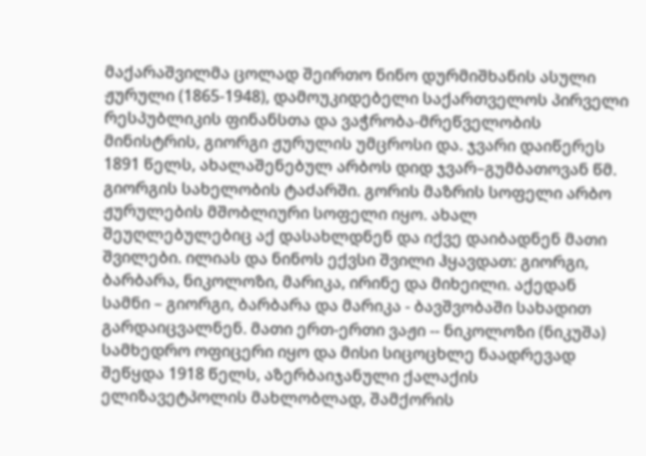მაქარაშვილმა ცოლად შეირთო ნინო დურმიშხანის ასული ჟურული (1865-1948), დამოუკიდებელი საქართველოს პირველი რესპუბლიკის ფინანსთა და ვაჭრობა-მრეწველობის მინისტრის, გიორგი ჟურულის უმცროსი და. ჯვარი დაიწერეს 1891 წელს, ახალაშენებულ არბოს დიდ ჯვარ–გუმბათოვან წმ. გიორგის სახელობის ტაძარში. გორის მაზრის სოფელი არბო ჟურულების მშობლიური სოფელი იყო. ახალ შეუღლებულებიც აქ დასახლდნენ და იქვე დაიბადნენ მათი შვილები. ილიას და ნინოს ექვსი შვილი ჰყავდათ: გიორგი, ბარბარა, ნიკოლოზი, მარიკა, ირინე და მიხეილი. აქედან სამნი – გიორგი, ბარბარა და მარიკა - ბავშვობაში სახადით გარდაიცვალნენ. მათი ერთ-ერთი ვაჟი -- ნიკოლოზი (ნიკუშა) სამხედრო ოფიცერი იყო და მისი სიცოცხლე ნაადრევად შეწყდა 1918 წელს, აზერბაიჯანული ქალაქის ელიზავეტპოლის მახლობლად, შამქორის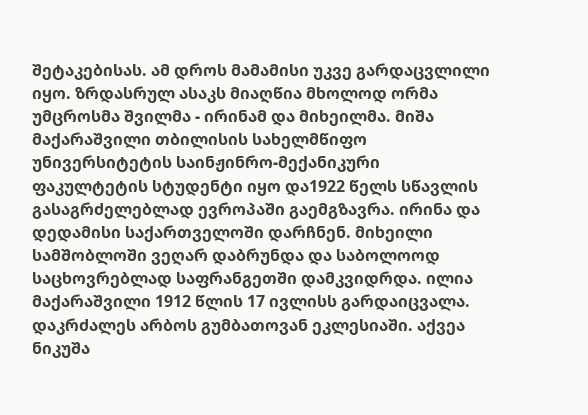შეტაკებისას. ამ დროს მამამისი უკვე გარდაცვლილი იყო. ზრდასრულ ასაკს მიაღწია მხოლოდ ორმა უმცროსმა შვილმა - ირინამ და მიხეილმა. მიშა მაქარაშვილი თბილისის სახელმწიფო უნივერსიტეტის საინჟინრო-მექანიკური ფაკულტეტის სტუდენტი იყო და1922 წელს სწავლის გასაგრძელებლად ევროპაში გაემგზავრა. ირინა და დედამისი საქართველოში დარჩნენ. მიხეილი სამშობლოში ვეღარ დაბრუნდა და საბოლოოდ საცხოვრებლად საფრანგეთში დამკვიდრდა. ილია მაქარაშვილი 1912 წლის 17 ივლისს გარდაიცვალა. დაკრძალეს არბოს გუმბათოვან ეკლესიაში. აქვეა ნიკუშა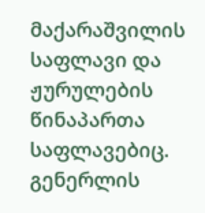მაქარაშვილის საფლავი და ჟურულების წინაპართა საფლავებიც. გენერლის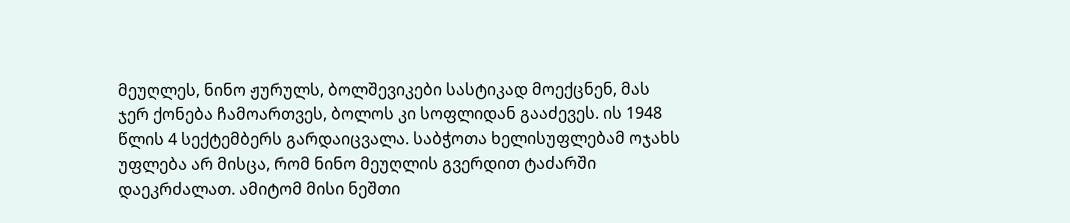მეუღლეს, ნინო ჟურულს, ბოლშევიკები სასტიკად მოექცნენ, მას ჯერ ქონება ჩამოართვეს, ბოლოს კი სოფლიდან გააძევეს. ის 1948 წლის 4 სექტემბერს გარდაიცვალა. საბჭოთა ხელისუფლებამ ოჯახს უფლება არ მისცა, რომ ნინო მეუღლის გვერდით ტაძარში დაეკრძალათ. ამიტომ მისი ნეშთი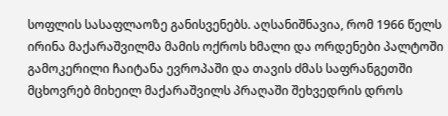სოფლის სასაფლაოზე განისვენებს. აღსანიშნავია, რომ 1966 წელს ირინა მაქარაშვილმა მამის ოქროს ხმალი და ორდენები პალტოში გამოკერილი ჩაიტანა ევროპაში და თავის ძმას საფრანგეთში მცხოვრებ მიხეილ მაქარაშვილს პრაღაში შეხვედრის დროს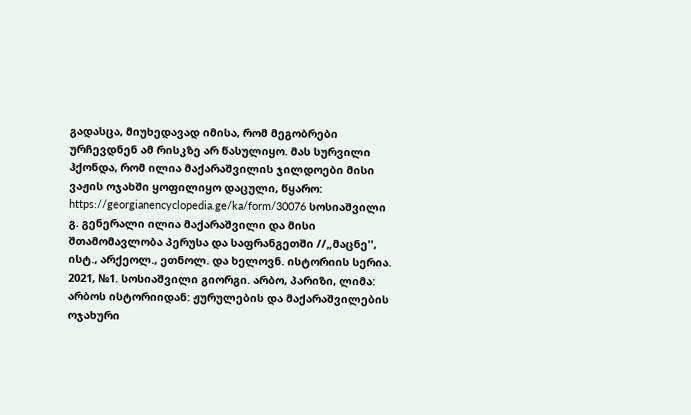გადასცა, მიუხედავად იმისა, რომ მეგობრები ურჩევდნენ ამ რისკზე არ წასულიყო. მას სურვილი ჰქონდა, რომ ილია მაქარაშვილის ჯილდოები მისი ვაჟის ოჯახში ყოფილიყო დაცული, წყარო: https://georgianencyclopedia.ge/ka/form/30076 სოსიაშვილი გ. გენერალი ილია მაქარაშვილი და მისი შთამომავლობა პერუსა და საფრანგეთში //„მაცნე'', ისტ., არქეოლ., ეთნოლ. და ხელოვნ. ისტორიის სერია. 2021, №1. სოსიაშვილი გიორგი. არბო, პარიზი, ლიმა: არბოს ისტორიიდან: ჟურულების და მაქარაშვილების ოჯახური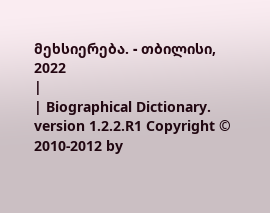მეხსიერება. - თბილისი, 2022
|
| Biographical Dictionary. version 1.2.2.R1 Copyright © 2010-2012 by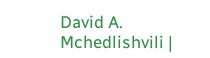David A. Mchedlishvili |